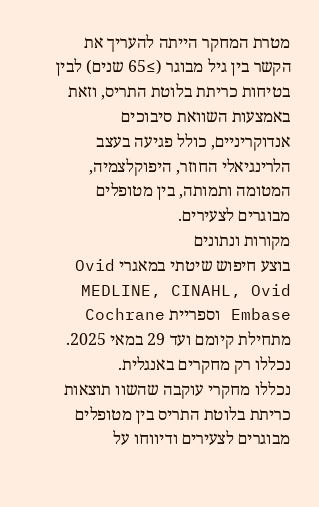מטרת המחקר הייתה להעריך את הקשר בין גיל מבוגר (≥65 שנים) לבין בטיחות כריתת בלוטת התריס, וזאת באמצעות השוואת סיבוכים אנדוקריניים, כולל פגיעה בעצב הלרינגיאלי החוזר, היפוקלצמיה, המטומה ותמותה, בין מטופלים מבוגרים לצעירים.
מקורות ונתונים
בוצע חיפוש שיטתי במאגרי Ovid MEDLINE, CINAHL, Ovid Embase וספריית Cochrane מתחילת קיומם ועד 29 במאי 2025. נכללו רק מחקרים באנגלית.
נכללו מחקרי עוקבה שהשוו תוצאות כריתת בלוטת התריס בין מטופלים מבוגרים לצעירים ודיווחו על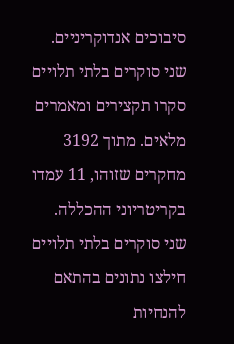סיבוכים אנדוקריניים. שני סוקרים בלתי תלויים סקרו תקצירים ומאמרים מלאים. מתוך 3192 מחקרים שזוהו, 11 עמדו בקריטריוני ההכללה.
שני סוקרים בלתי תלויים חילצו נתונים בהתאם להנחיות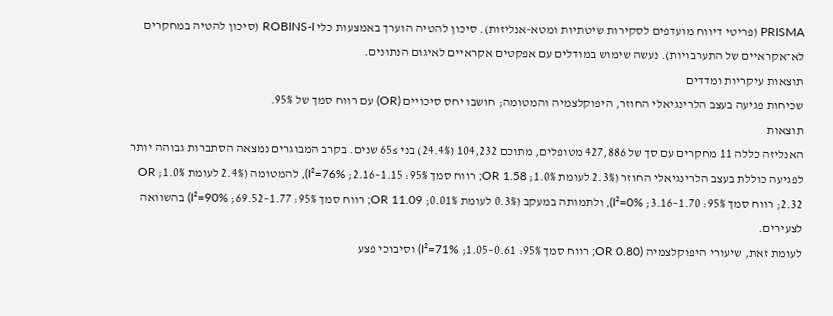PRISMA (פריטי דיווח מועדפים לסקירות שיטתיות ומטא-אנליזות). סיכון להטיה הוערך באמצעות כלי ROBINS-I (סיכון להטיה במחקרים לא־אקראיים של התערבויות). נעשה שימוש במודלים עם אפקטים אקראיים לאיגום הנתונים.
תוצאות עיקריות ומדדים
שכיחות פגיעה בעצב הלרינגיאלי החוזר, היפוקלצמיה והמטומה; חושבו יחס סיכויים (OR) עם רווח סמך של 95%.
תוצאות
האנליזה כללה 11 מחקרים עם סך של 427,886 מטופלים, מתוכם 104,232 (24.4%) בני ≥65 שנים. בקרב המבוגרים נמצאה הסתברות גבוהה יותר לפגיעה כוללת בעצב הלרינגיאלי החוזר (2.3% לעומת 1.0%; OR 1.58; רווח סמך 95%: 1.15–2.16; I²=76%), להמטומה (2.4% לעומת 1.0%; OR 2.32; רווח סמך 95%: 1.70–3.16; I²=0%), ולתמותה במעקב (0.3% לעומת 0.01%; OR 11.09; רווח סמך 95%: 1.77–69.52; I²=90%) בהשוואה לצעירים.
לעומת זאת, שיעורי היפוקלצמיה (OR 0.80; רווח סמך 95%: 0.61–1.05; I²=71%) וסיבוכי פצע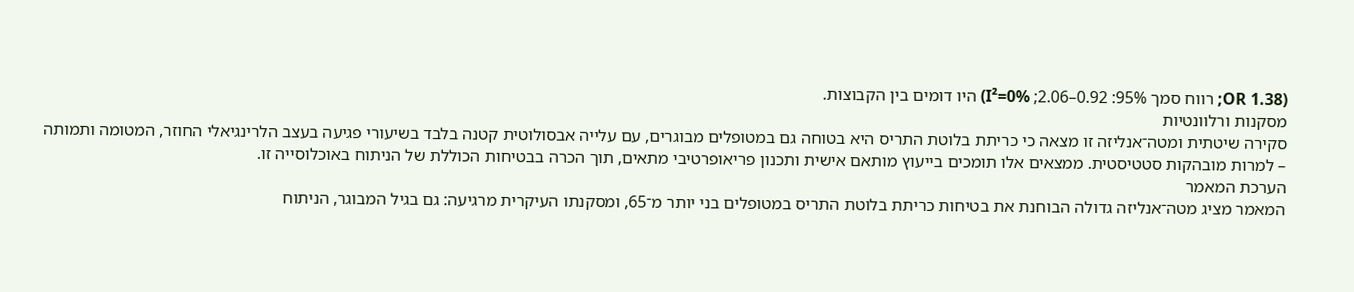(OR 1.38; רווח סמך 95%: 0.92–2.06; I²=0%) היו דומים בין הקבוצות.
מסקנות ורלוונטיות
סקירה שיטתית ומטה־אנליזה זו מצאה כי כריתת בלוטת התריס היא בטוחה גם במטופלים מבוגרים, עם עלייה אבסולוטית קטנה בלבד בשיעורי פגיעה בעצב הלרינגיאלי החוזר, המטומה ותמותה – למרות מובהקות סטטיסטית. ממצאים אלו תומכים בייעוץ מותאם אישית ותכנון פריאופרטיבי מתאים, תוך הכרה בבטיחות הכוללת של הניתוח באוכלוסייה זו.
הערכת המאמר
המאמר מציג מטה־אנליזה גדולה הבוחנת את בטיחות כריתת בלוטת התריס במטופלים בני יותר מ־65, ומסקנתו העיקרית מרגיעה: גם בגיל המבוגר, הניתוח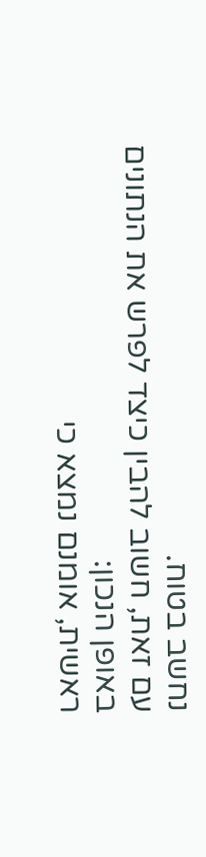נחשב בטוח.
עם זאת, חשוב להבין כיצד לפרש את הנתונים באופן הנכון:
ראשית, אומנם נמצא כי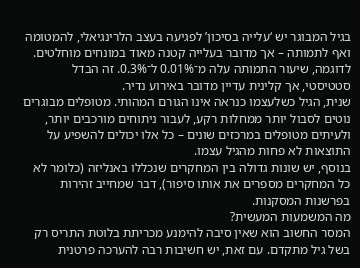בגיל המבוגר יש ‘עלייה בסיכון’ לפגיעה בעצב הלרינגיאלי, להמטומה ואף לתמותה – אך מדובר בעלייה קטנה מאוד במונחים מוחלטים. לדוגמה, שיעור התמותה עלה מ־0.01% ל־0.3%. זה הבדל סטטיסטי, אך קלינית עדיין מדובר באירוע נדיר.
שנית, הגיל כשלעצמו כנראה אינו הגורם המהותי. מטופלים מבוגרים נוטים לסבול יותר ממחלות רקע, לעבור ניתוחים מורכבים יותר, ולעיתים מטופלים במרכזים שונים – כל אלו יכולים להשפיע על התוצאות לא פחות מהגיל עצמו.
בנוסף, יש שונות גדולה בין המחקרים שנכללו באנליזה (כלומר לא כל המחקרים מספרים את אותו סיפור), דבר שמחייב זהירות בפרשנות המסקנות.
מה המשמעות המעשית?
המסר החשוב הוא שאין סיבה להימנע מכריתת בלוטת התריס רק בשל גיל מתקדם. עם זאת, יש חשיבות רבה להערכה פרטנית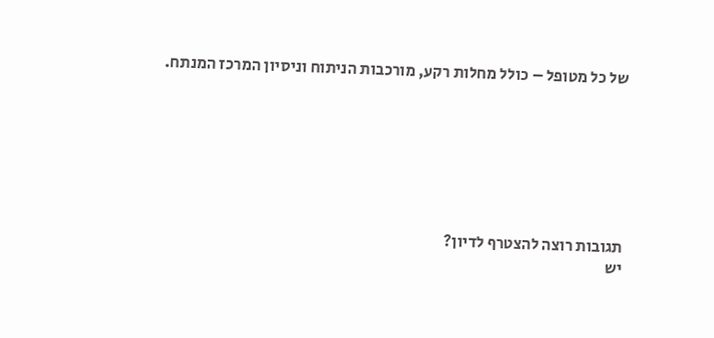של כל מטופל – כולל מחלות רקע, מורכבות הניתוח וניסיון המרכז המנתח.







תגובות רוצה להצטרף לדיון?
יש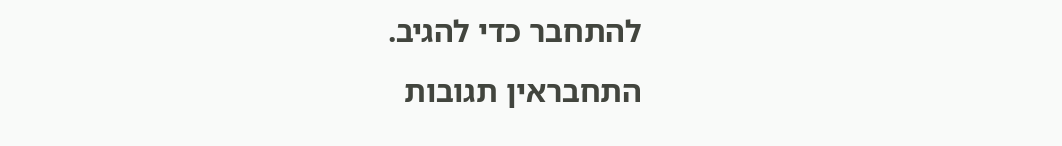להתחבר כדי להגיב.
התחבראין תגובות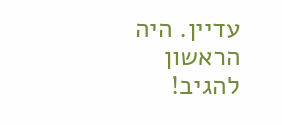עדיין. היה הראשון להגיב!